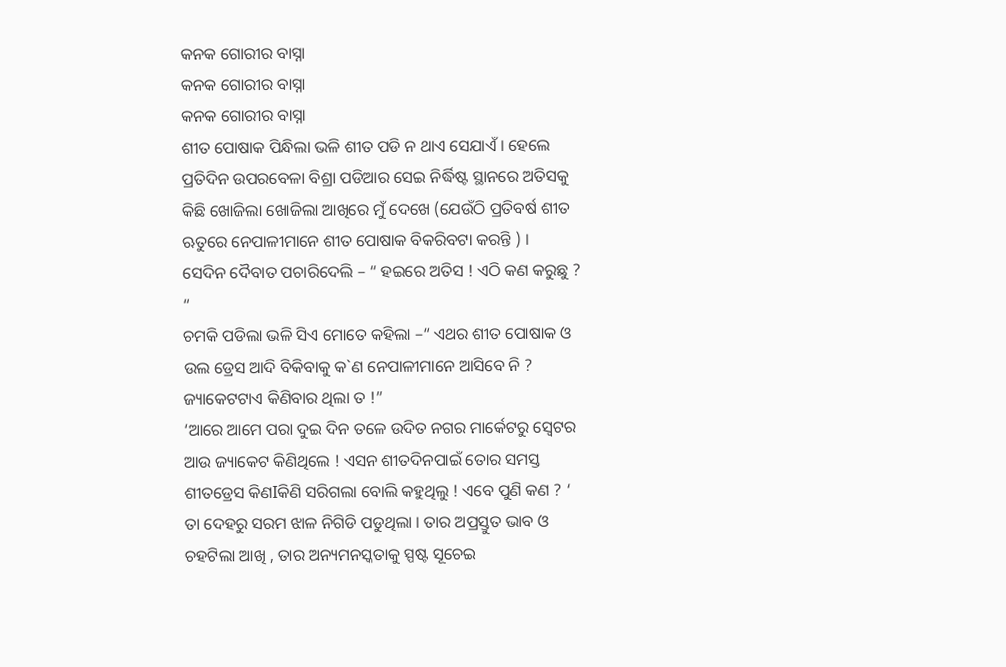କନକ ଗୋରୀର ବାସ୍ନା
କନକ ଗୋରୀର ବାସ୍ନା
କନକ ଗୋରୀର ବାସ୍ନା
ଶୀତ ପୋଷାକ ପିନ୍ଧିଲା ଭଳି ଶୀତ ପଡି ନ ଥାଏ ସେଯାଏଁ । ହେଲେ ପ୍ରତିଦିନ ଉପରବେଳା ବିଶ୍ରା ପଡିଆର ସେଇ ନିର୍ଦ୍ଧିଷ୍ଟ ସ୍ଥାନରେ ଅତିସକୁ କିଛି ଖୋଜିଲା ଖୋଜିଲା ଆଖିରେ ମୁଁ ଦେଖେ (ଯେଉଁଠି ପ୍ରତିବର୍ଷ ଶୀତ ଋତୁରେ ନେପାଳୀମାନେ ଶୀତ ପୋଷାକ ବିକରିବଟା କରନ୍ତି ) ।
ସେଦିନ ଦୈବାତ ପଚାରିଦେଲି – “ ହଇରେ ଅତିସ ! ଏଠି କଣ କରୁଛୁ ? “
ଚମକି ପଡିଲା ଭଳି ସିଏ ମୋତେ କହିଲା –“ ଏଥର ଶୀତ ପୋଷାକ ଓ ଉଲ ଡ୍ରେସ ଆଦି ବିକିବାକୁ କ`ଣ ନେପାଳୀମାନେ ଆସିବେ ନି ? ଜ୍ୟାକେଟଟାଏ କିଣିବାର ଥିଲା ତ !”
‘ଆରେ ଆମେ ପରା ଦୁଇ ଦିନ ତଳେ ଉଦିତ ନଗର ମାର୍କେଟରୁ ସ୍ଵେଟର ଆଉ ଜ୍ୟାକେଟ କିଣିଥିଲେ ! ଏସନ ଶୀତଦିନପାଇଁ ତୋର ସମସ୍ତ ଶୀତଡ୍ରେସ କିଣIକିଣି ସରିଗଲା ବୋଲି କହୁଥିଲୁ ! ଏବେ ପୁଣି କଣ ? ‘
ତା ଦେହରୁ ସରମ ଝାଳ ନିଗିଡି ପଡୁଥିଲା । ତାର ଅପ୍ରସ୍ତୁତ ଭାବ ଓ ଚହଟିଲା ଆଖି , ତାର ଅନ୍ୟମନସ୍କତାକୁ ସ୍ପଷ୍ଟ ସୂଚେଇ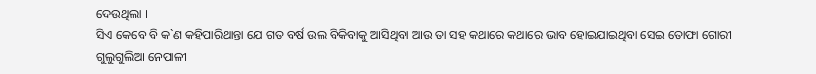ଦେଉଥିଲା ।
ସିଏ କେବେ ବି କ`ଣ କହିପାରିଥାନ୍ତା ଯେ ଗତ ବର୍ଷ ଉଲ ବିକିବାକୁ ଆସିଥିବା ଆଉ ତା ସହ କଥାରେ କଥାରେ ଭାବ ହୋଇଯାଇଥିବା ସେଇ ତୋଫା ଗୋରୀ ଗୁଲୁଗୁଲିଆ ନେପାଳୀ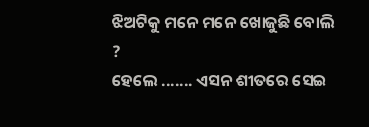ଝିଅଟିକୁ ମନେ ମନେ ଖୋଜୁଛି ବୋଲି ?
ହେଲେ ....... ଏସନ ଶୀତରେ ସେଇ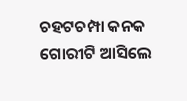ଚହଟଚମ୍ପା କନକ ଗୋରୀଟି ଆସିଲେ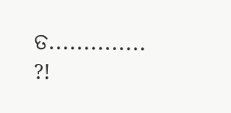ତ.............. ?!